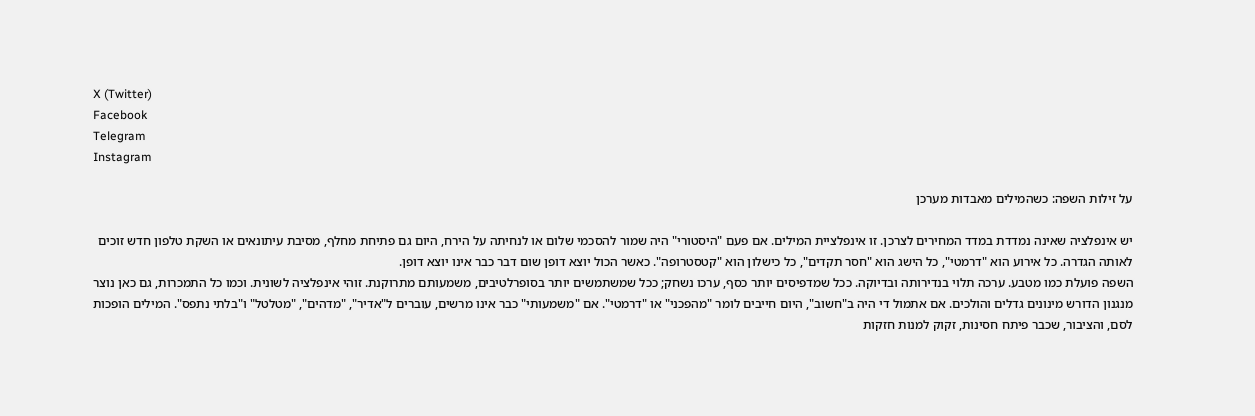X (Twitter)
Facebook
Telegram
Instagram

על זילות השפה: כשהמילים מאבדות מערכן

יש אינפלציה שאינה נמדדת במדד המחירים לצרכן. זו אינפלציית המילים. אם פעם "היסטורי" היה שמור להסכמי שלום או לנחיתה על הירח, היום גם פתיחת מחלף, מסיבת עיתונאים או השקת טלפון חדש זוכים לאותה הגדרה. כל אירוע הוא "דרמטי", כל הישג הוא "חסר תקדים", כל כישלון הוא "קטסטרופה". כאשר הכול יוצא דופן שום דבר כבר אינו יוצא דופן.
השפה פועלת כמו מטבע. ערכה תלוי בנדירותה ובדיוקה. ככל שמדפיסים יותר כסף, ערכו נשחק; ככל שמשתמשים יותר בסופרלטיבים, משמעותם מתרוקנת. זוהי אינפלציה לשונית. וכמו כל התמכרות, גם כאן נוצר מנגנון הדורש מינונים גדלים והולכים. אם אתמול די היה ב"חשוב", היום חייבים לומר "מהפכני" או "דרמטי". אם "משמעותי" כבר אינו מרשים, עוברים ל"אדיר", "מדהים", "מטלטל" ו"בלתי נתפס". המילים הופכות לסם, והציבור, שכבר פיתח חסינות, זקוק למנות חזקות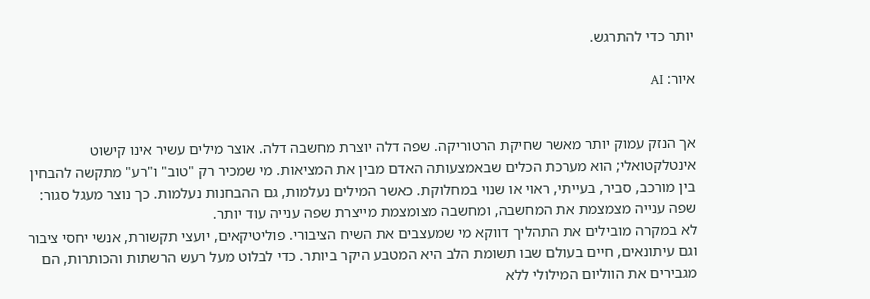יותר כדי להתרגש.

איור: AI


אך הנזק עמוק יותר מאשר שחיקת הרטוריקה. שפה דלה יוצרת מחשבה דלה. אוצר מילים עשיר אינו קישוט אינטלקטואלי; הוא מערכת הכלים שבאמצעותה האדם מבין את המציאות. מי שמכיר רק "טוב" ו"רע" מתקשה להבחין בין מורכב, סביר, בעייתי, ראוי או שנוי במחלוקת. כאשר המילים נעלמות, גם ההבחנות נעלמות. כך נוצר מעגל סגור: שפה ענייה מצמצמת את המחשבה, ומחשבה מצומצמת מייצרת שפה ענייה עוד יותר.
לא במקרה מובילים את התהליך דווקא מי שמעצבים את השיח הציבורי. פוליטיקאים, יועצי תקשורת, אנשי יחסי ציבור וגם עיתונאים, חיים בעולם שבו תשומת הלב היא המטבע היקר ביותר. כדי לבלוט מעל רעש הרשתות והכותרות, הם מגבירים את הווליום המילולי ללא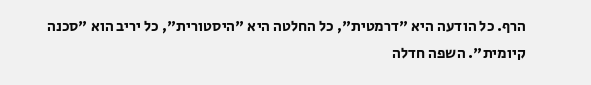הרף. כל הודעה היא "דרמטית", כל החלטה היא "היסטורית", כל יריב הוא "סכנה קיומית". השפה חדלה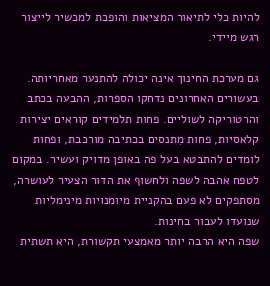להיות כלי לתיאור המציאות והופכת למכשיר לייצור רגש מיידי.

גם מערכת החינוך אינה יכולה להתנער מאחריותה. בעשורים האחרונים נדחקו הספרות, ההבעה בכתב והרטוריקה לשוליים. פחות תלמידים קוראים יצירות קלאסיות, פחות מִתנסים בכתיבה מורכבת, ופחות לומדים להתבטא בעל פה באופן מדויק ועשיר. במקום לטפח אהבה לשפה ולחשוף את הדור הצעיר לעושרה, מסתפקים לא פעם בהקניית מיומנויות מינימליות שנועדו לעבור בחינות.
שפה היא הרבה יותר מאמצעי תקשורת, היא תשתית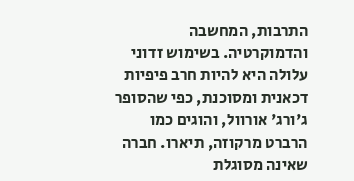התרבות, המחשבה והדמוקרטיה. בשימוש זדוני עלולה היא להיות חרב פיפיות דכאנית ומסוכנת, כפי שהסופר ג'ורג' אורוול, והוגים כמו הרברט מרקוזה, תיארו. חברה שאינה מסוגלת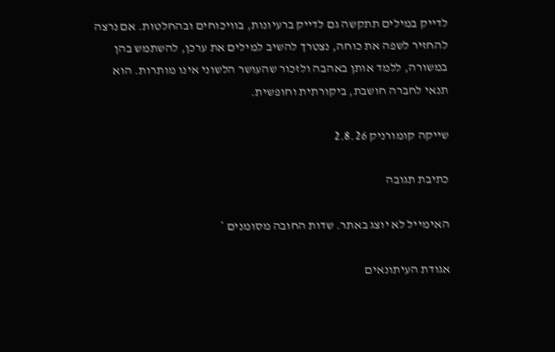לדייק במילים תתקשה גם לדייק ברעיונות, בוויכוחים ובהחלטות. אם נרצה להחזיר לשפה את כוחה, נצטרך להשיב למילים את ערכן, להשתמש בהן במשורה, ללמד אותן באהבה ולזכור שהעושר הלשוני אינו מותרות. הוא תנאי לחברה חושבת, ביקורתית וחופשית.

שייקה קומורניק 2.8.26

כתיבת תגובה

האימייל לא יוצג באתר. שדות החובה מסומנים *

אגודת העיתונאים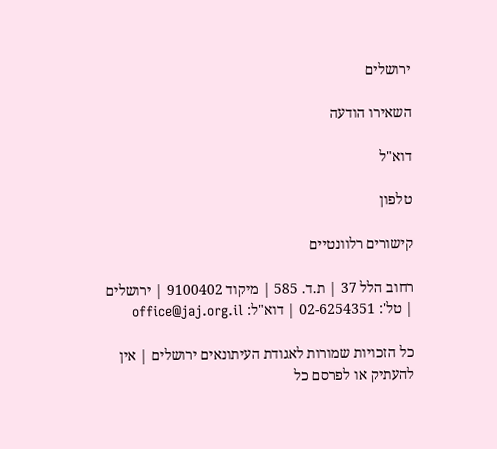ירושלים

השאירו הודעה

דוא"ל

טלפון

קישורים רלוונטיים

רחוב הלל 37 | ת.ד. 585 | מיקוד 9100402 | ירושלים | טל': 02-6254351 | דוא"ל: office@jaj.org.il

כל הזכויות שמורות לאגודת העיתונאים ירושלים | אין להעתיק או לפרסם כל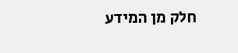חלק מן המידע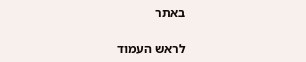באתר

לראש העמוד